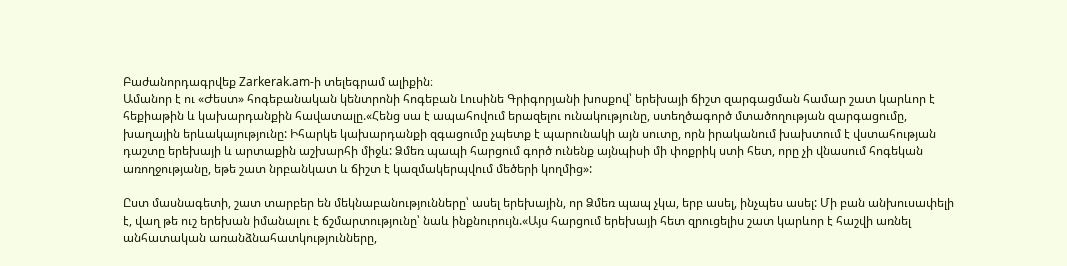Բաժանորդագրվեք Zarkerak.am-ի տելեգրամ ալիքին։
Ամանոր է ու «Ժեստ» հոգեբանական կենտրոնի հոգեբան Լուսինե Գրիգորյանի խոսքով՝ երեխայի ճիշտ զարգացման համար շատ կարևոր է հեքիաթին և կախարդանքին հավատալը.«Հենց սա է ապահովում երազելու ունակությունը, ստեղծագործ մտածողության զարգացումը, խաղային երևակայությունը: Իհարկե կախարդանքի զգացումը չպետք է պարունակի այն սուտը, որն իրականում խախտում է վստահության դաշտը երեխայի և արտաքին աշխարհի միջև: Ձմեռ պապի հարցում գործ ունենք այնպիսի մի փոքրիկ ստի հետ, որը չի վնասում հոգեկան առողջությանը, եթե շատ նրբանկատ և ճիշտ է կազմակերպվում մեծերի կողմից»:

Ըստ մասնագետի, շատ տարբեր են մեկնաբանությունները՝ ասել երեխային, որ Ձմեռ պապ չկա, երբ ասել, ինչպես ասել: Մի բան անխուսափելի է, վաղ թե ուշ երեխան իմանալու է ճշմարտությունը՝ նաև ինքնուրույն.«Այս հարցում երեխայի հետ զրուցելիս շատ կարևոր է հաշվի առնել անհատական առանձնահատկությունները,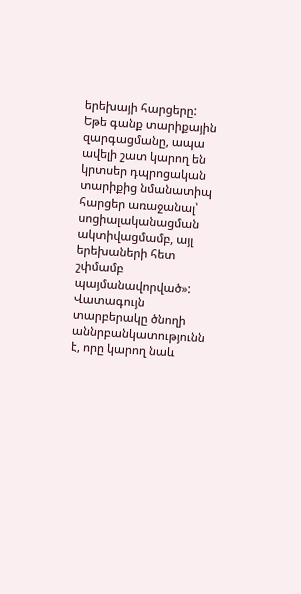երեխայի հարցերը: Եթե գանք տարիքային զարգացմանը, ապա ավելի շատ կարող են կրտսեր դպրոցական տարիքից նմանատիպ հարցեր առաջանալ՝ սոցիալականացման ակտիվացմամբ, այլ երեխաների հետ շփմամբ պայմանավորված»:
Վատագույն տարբերակը ծնողի աննրբանկատությունն է, որը կարող նաև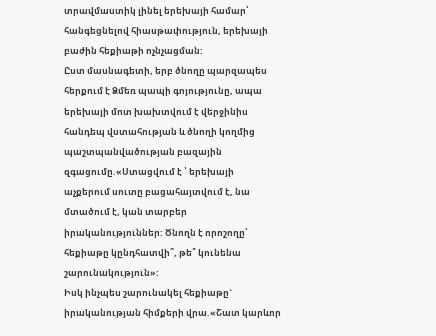տրավմաստիկ լինել երեխայի համար՝ հանգեցնելով հիասթափություն, երեխայի բաժին հեքիաթի ոչնչացման:
Ըստ մասնագետի, երբ ծնողը պարզապես հերքում է Ձմեռ պապի գոյությունը, ապա երեխայի մոտ խախտվում է վերջինիս հանդեպ վստահության և ծնողի կողմից պաշտպանվածության բազային զգացումը.«Ստացվում է ՝ երեխայի աչքերում սուտը բացահայտվում է, նա մտածում է, կան տարբեր իրականություններ: Ծնողն է որոշողը՝ հեքիաթը կընդհատվի՞, թե՞ կունենա շարունակություն»:
Իսկ ինչպես շարունակել հեքիաթը` իրականության հիմքերի վրա.«Շատ կարևոր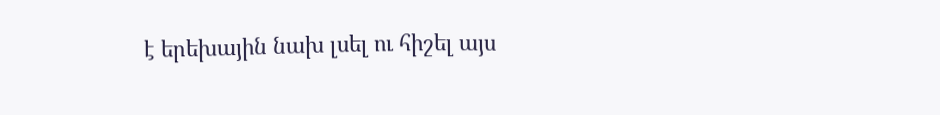է երեխային նախ լսել ու հիշել այս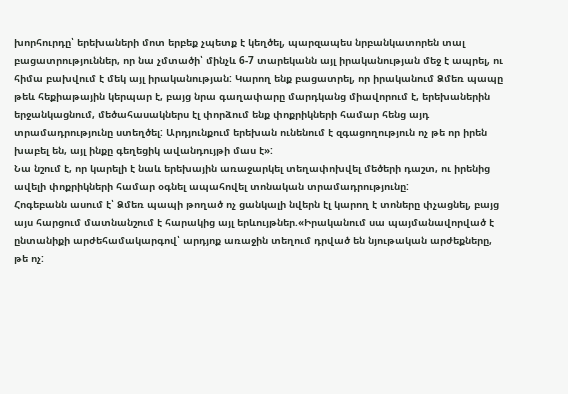խորհուրդը՝ երեխաների մոտ երբեք չպետք է կեղծել, պարզապես նրբանկատորեն տալ բացատրություններ, որ նա չմտածի՝ մինչև 6-7 տարեկանն այլ իրականության մեջ է ապրել, ու հիմա բախվում է մեկ այլ իրականության: Կարող ենք բացատրել, որ իրականում Ձմեռ պապը թեև հեքիաթային կերպար է, բայց նրա գաղափարը մարդկանց միավորում է, երեխաներին երջանկացնում, մեծահասակներս էլ փորձում ենք փոքրիկների համար հենց այդ տրամադրությունը ստեղծել: Արդյունքում երեխան ունենում է զգացողություն ոչ թե որ իրեն խաբել են, այլ ինքը գեղեցիկ ավանդույթի մաս է»:
Նա նշում է, որ կարելի է նաև երեխային առաջարկել տեղափոխվել մեծերի դաշտ, ու իրենից ավելի փոքրիկների համար օգնել ապահովել տոնական տրամադրությունը:
Հոգեբանն ասում է՝ Ձմեռ պապի թողած ոչ ցանկալի նվերն էլ կարող է տոները փչացնել, բայց այս հարցում մատնանշում է հարակից այլ երևույթներ.«Իրականում սա պայմանավորված է ընտանիքի արժեհամակարգով՝ արդյոք առաջին տեղում դրված են նյութական արժեքները, թե ոչ: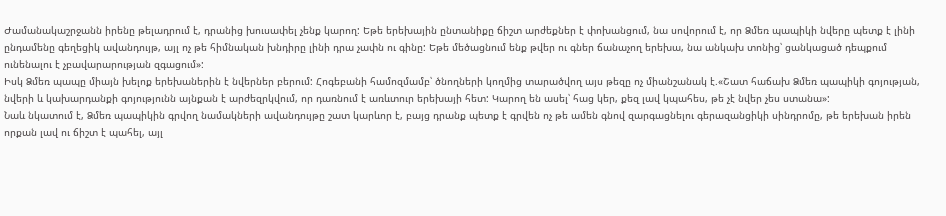Ժամանակաշրջանն իրենը թելադրում է, դրանից խուսափել չենք կարող: Եթե երեխային ընտանիքը ճիշտ արժեքներ է փոխանցում, նա սովորում է, որ Ձմեռ պապիկի նվերը պետք է լինի ընդամենը գեղեցիկ ավանդույթ, այլ ոչ թե հիմնական խնդիրը լինի դրա չափն ու գինը: Եթե մեծացնում ենք թվեր ու գներ ճանաչող երեխա, նա անկախ տոնից՝ ցանկացած դեպքում ունենալու է չբավարարության զգացում»:
Իսկ Ձմեռ պապը միայն խելոք երեխաներին է նվերներ բերում: Հոգեբանի համոզմամբ՝ ծնողների կողմից տարածվող այս թեզը ոչ միանշանակ է.«Շատ հաճախ Ձմեռ պապիկի գոյության, նվերի և կախարդանքի գոյությունն այնքան է արժեզրկվում, որ դառնում է առևտուր երեխայի հետ: Կարող են ասել՝ հաց կեր, քեզ լավ կպահես, թե չէ նվեր չես ստանա»:
Նաև նկատում է, Ձմեռ պապիկին գրվող նամակների ավանդույթը շատ կարևոր է, բայց դրանք պետք է գրվեն ոչ թե ամեն գնով զարգացնելու գերազանցիկի սինդրոմը, թե երեխան իրեն որքան լավ ու ճիշտ է պահել, այլ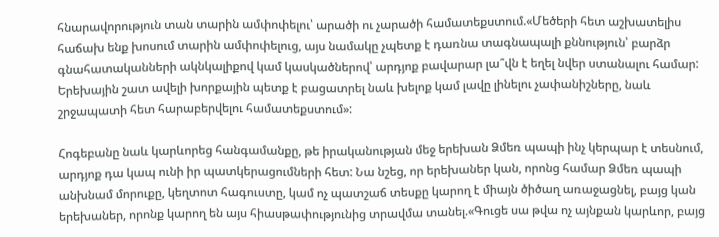հնարավորություն տան տարին ամփոփելու՝ արածի ու չարածի համատեքստում.«Մեծերի հետ աշխատելիս հաճախ ենք խոսում տարին ամփոփելուց, այս նամակը չպետք է դառնա տագնապալի քննություն՝ բարձր գնահատականների ակնկալիքով կամ կասկածներով՝ արդյոք բավարար լա՞վն է եղել նվեր ստանալու համար: Երեխային շատ ավելի խորքային պետք է բացատրել նաև խելոք կամ լավը լինելու չափանիշները, նաև շրջապատի հետ հարաբերվելու համատեքստում»:

Հոգեբանը նաև կարևորեց հանգամանքը, թե իրականության մեջ երեխան Ձմեռ պապի ինչ կերպար է տեսնում, արդյոք դա կապ ունի իր պատկերացումների հետ: Նա նշեց, որ երեխաներ կան, որոնց համար Ձմեռ պապի անխնամ մորուքը, կեղտոտ հագուստը, կամ ոչ պատշաճ տեսքը կարող է միայն ծիծաղ առաջացնել, բայց կան երեխաներ, որոնք կարող են այս հիասթափությունից տրավմա տանել.«Գուցե սա թվա ոչ այնքան կարևոր, բայց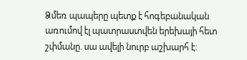Ձմեռ պապերը պետք է հոգեբանական առումով էլ պատրաստվեն երեխայի հետ շփմանը. սա ավելի նուրբ աշխարհ է: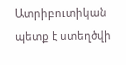Ատրիբուտիկան պետք է ստեղծվի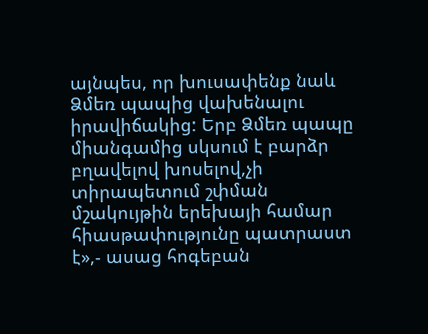այնպես, որ խուսափենք նաև Ձմեռ պապից վախենալու իրավիճակից: Երբ Ձմեռ պապը միանգամից սկսում է բարձր բղավելով խոսելով,չի տիրապետում շփման մշակույթին երեխայի համար հիասթափությունը պատրաստ է»,- ասաց հոգեբան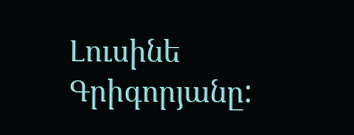Լուսինե Գրիգորյանը: